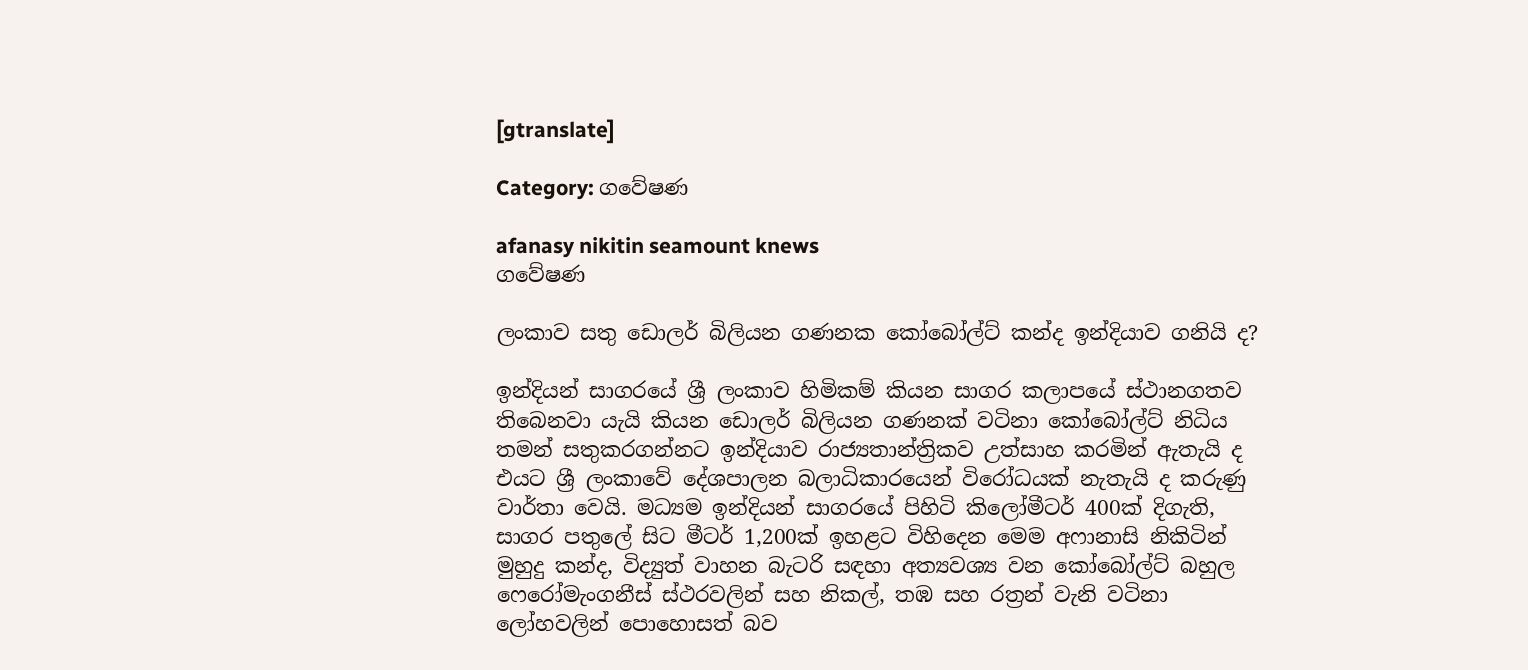[gtranslate]

Category: ගවේෂණ

afanasy nikitin seamount knews
ගවේෂණ

ලංකාව සතු ඩොලර් බිලියන ගණනක කෝබෝල්ට් කන්ද ඉන්දියාව ගනියි ද?

ඉන්දියන් සාගරයේ ශ්‍රී ලංකාව හිමිකම් කියන සාගර කලාපයේ ස්ථානගතව තිබෙනවා යැයි කියන ඩොලර් බිලියන ගණනක් වටිනා කෝබෝල්ට් නිධිය තමන් සතුකරගන්නට ඉන්දියාව රාජ්‍යතාන්ත්‍රිකව උත්සාහ කරමින් ඇතැයි ද එයට ශ්‍රී ලංකාවේ දේශපාලන බලාධිකාරයෙන් විරෝධයක් නැතැයි ද කරුණු වාර්තා වෙයි. මධ්‍යම ඉන්දියන් සාගරයේ පිහිටි කිලෝමීටර් 400ක් දිගැති, සාගර පතුලේ සිට මීටර් 1,200ක් ඉහළට විහිදෙන මෙම අෆානාසි නිකිටින් මුහුදු කන්ද, විද්‍යුත් වාහන බැටරි සඳහා අත්‍යවශ්‍ය වන කෝබෝල්ට් බහුල ෆෙරෝමැංගනීස් ස්ථරවලින් සහ නිකල්, තඹ සහ රත්‍රන් වැනි වටිනා ලෝහවලින් පොහොසත් බව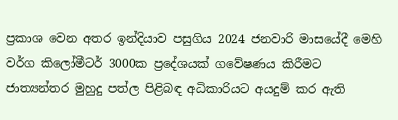ප්‍රකාශ වෙන අතර ඉන්දියාව පසුගිය 2024 ජනවාරි මාසයේදී මෙහි වර්ග කිලෝමීටර් 3000ක ප්‍රදේශයක් ගවේෂණය කිරීමට ජාත්‍යන්තර මුහුදු පත්ල පිළිබඳ අධිකාරියට අයදුම් කර ඇති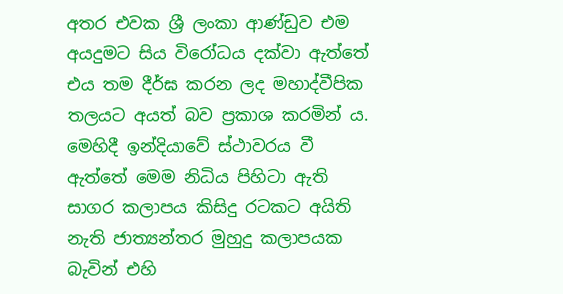අතර එවක ශ්‍රී ලංකා ආණ්ඩුව එම අයදුමට සිය විරෝධය දක්වා ඇත්තේ එය තම දීර්ඝ කරන ලද මහාද්වීපික තලයට අයත් බව ප්‍රකාශ කරමින් ය. මෙහිදී ඉන්දියාවේ ස්ථාවරය වී ඇත්තේ මෙම නිධිය පිහිටා ඇති සාගර කලාපය කිසිදු රටකට අයිති නැති ජාත්‍යන්තර මුහුදු කලාපයක බැවින් එහි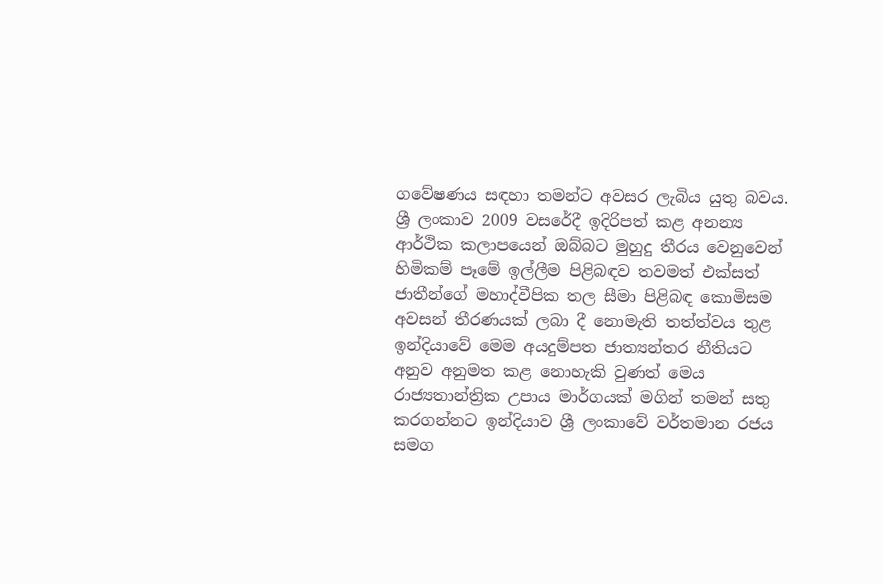ගවේෂණය සඳහා තමන්ට අවසර ලැබිය යුතු බවය. ශ්‍රී ලංකාව 2009 වසරේදී ඉදිරිපත් කළ අනන්‍ය ආර්ථික කලාපයෙන් ඔබ්බට මුහුදු තීරය වෙනුවෙන් හිමිකම් පෑමේ ඉල්ලීම පිළිබඳව තවමත් එක්සත් ජාතීන්ගේ මහාද්වීපික තල සීමා පිළිබඳ කොමිසම අවසන් තීරණයක් ලබා දී නොමැති තත්ත්වය තුළ ඉන්දියාවේ මෙම අයදුම්පත ජාත්‍යන්තර නීතියට අනුව අනුමත කළ නොහැකි වුණත් මෙය රාජ්‍යතාන්ත්‍රික උපාය මාර්ගයක් මගින් තමන් සතු කරගන්නට ඉන්දියාව ශ්‍රී ලංකාවේ වර්තමාන රජය සමග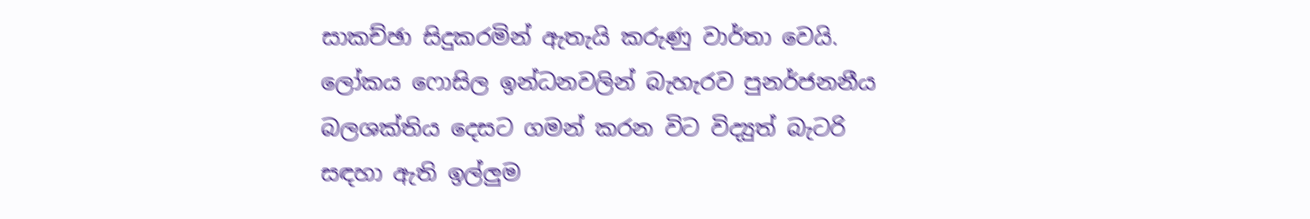සාකච්ඡා සිදුකරමින් ඇතැයි කරුණු වාර්තා වෙයි. ලෝකය ෆොසිල ඉන්ධනවලින් බැහැරව පුනර්ජනනීය බලශක්තිය දෙසට ගමන් කරන විට විද්‍යුත් බැටරි සඳහා ඇති ඉල්ලුම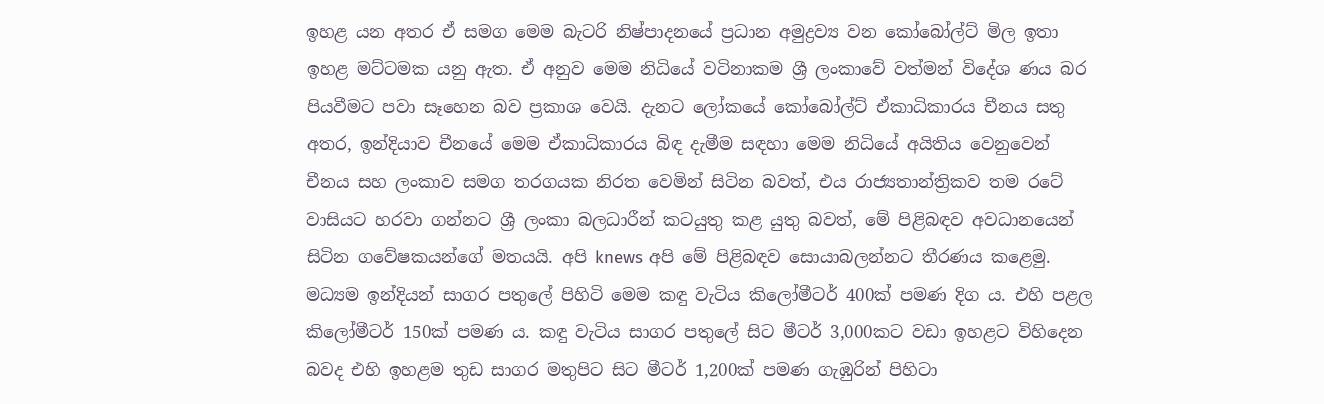ඉහළ යන අතර ඒ සමග මෙම බැටරි නිෂ්පාදනයේ ප්‍රධාන අමුද්‍රව්‍ය වන කෝබෝල්ට් මිල ඉතා ඉහළ මට්ටමක යනු ඇත. ඒ අනුව මෙම නිධියේ වටිනාකම ශ්‍රී ලංකාවේ වත්මන් විදේශ ණය බර පියවීමට පවා සෑහෙන බව ප්‍රකාශ වෙයි. දැනට ලෝකයේ කෝබෝල්ට් ඒකාධිකාරය චීනය සතු අතර, ඉන්දියාව චීනයේ මෙම ඒකාධිකාරය බිඳ දැමීම සඳහා මෙම නිධියේ අයිතිය වෙනුවෙන් චීනය සහ ලංකාව සමග තරගයක නිරත වෙමින් සිටින බවත්, එය රාජ්‍යතාන්ත්‍රිකව තම රටේ වාසියට හරවා ගන්නට ශ්‍රී ලංකා බලධාරීන් කටයුතු කළ යුතු බවත්, මේ පිළිබඳව අවධානයෙන් සිටින ගවේෂකයන්ගේ මතයයි. අපි knews අපි මේ පිළිබඳව සොයාබලන්නට තීරණය කළෙමු. මධ්‍යම ඉන්දියන් සාගර පතුලේ පිහිටි මෙම කඳු වැටිය කිලෝමීටර් 400ක් පමණ දිග ය. එහි පළල කිලෝමීටර් 150ක් පමණ ය. කඳු වැටිය සාගර පතුලේ සිට මීටර් 3,000කට වඩා ඉහළට විහිදෙන බවද එහි ඉහළම තුඩ සාගර මතුපිට සිට මීටර් 1,200ක් පමණ ගැඹුරින් පිහිටා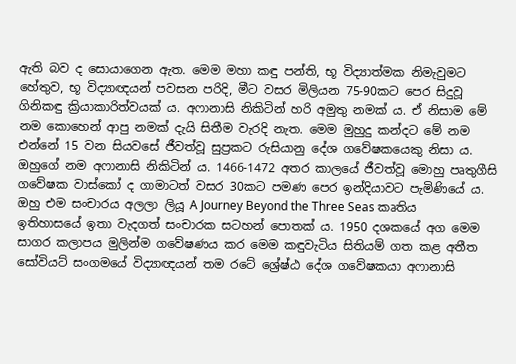ඇති බව ද සොයාගෙන ඇත. මෙම මහා කඳු පන්ති, භූ විද්‍යාත්මක නිමැවුමට හේතුව, භූ විද්‍යාඥයන් පවසන පරිදි, මීට වසර මිලියන 75-90කට පෙර සිදුවූ ගිනිකඳු ක්‍රියාකාරිත්වයක් ය. අෆානාසි නිකිටින් හරි අමුතු නමක් ය. ඒ නිසාම මේ නම කොහෙන් ආපු නමක් දැයි සිතීම වැරදි නැත. මෙම මුහුදු කන්දට මේ නම එන්නේ 15 වන සියවසේ ජීවත්වූ සුප්‍රකට රුසියානු දේශ ගවේෂකයෙකු නිසා ය. ඔහුගේ නම අෆානාසි නිකිටින් ය. 1466-1472 අතර කාලයේ ජීවත්වූ මොහු පෘතුගීසි ගවේෂක වාස්කෝ ද ගාමාටත් වසර 30කට පමණ පෙර ඉන්දියාවට පැමිණියේ ය. ඔහු එම සංචාරය අලලා ලියූ A Journey Beyond the Three Seas කෘතිය ඉතිහාසයේ ඉතා වැදගත් සංචාරක සටහන් පොතක් ය. 1950 දශකයේ අග මෙම සාගර කලාපය මුලින්ම ගවේෂණය කර මෙම කඳුවැටිය සිතියම් ගත කළ අතීත සෝවියට් සංගමයේ විද්‍යාඥයන් තම රටේ ශ්‍රේෂ්ඨ දේශ ගවේෂකයා අෆානාසි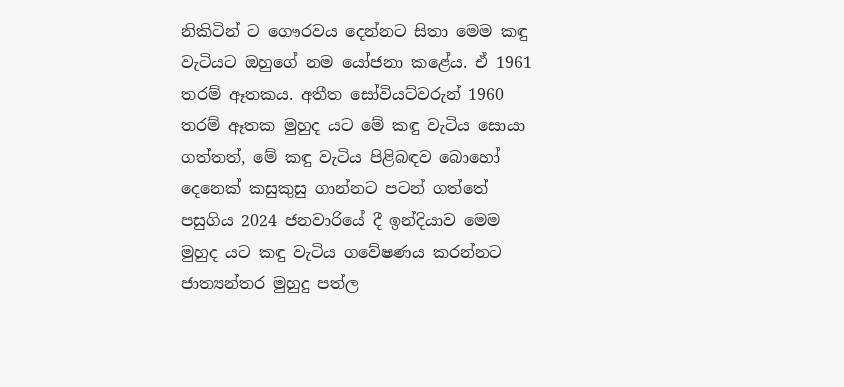නිකිටින් ට ගෞරවය දෙන්නට සිතා මෙම කඳු වැටියට ඔහුගේ නම යෝජනා කළේය. ඒ 1961 තරම් ඈතකය. අතීත සෝවියට්වරුන් 1960 තරම් ඈතක මුහුද යට මේ කඳු වැටිය සොයා ගත්තත්, මේ කඳු වැටිය පිළිබඳව බොහෝ දෙනෙක් කසුකුසු ගාන්නට පටන් ගත්තේ පසුගිය 2024 ජනවාරියේ දී ඉන්දියාව මෙම මුහුද යට කඳු වැටිය ගවේෂණය කරන්නට ජාත්‍යන්තර මුහුදු පත්ල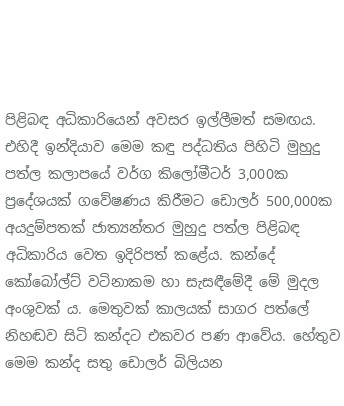පිළිබඳ අධිකාරියෙන් අවසර ඉල්ලීමත් සමඟය. එහිදී ඉන්දියාව මෙම කඳු පද්ධතිය පිහිටි මුහුදු පත්ල කලාපයේ වර්ග කිලෝමීටර් 3,000ක ප්‍රදේශයක් ගවේෂණය කිරීමට ඩොලර් 500,000ක අයදුම්පතක් ජාත්‍යන්තර මුහුදු පත්ල පිළිබඳ අධිකාරිය වෙත ඉදිරිපත් කළේය. කන්දේ කෝබෝල්ට් වටිනාකම හා සැසඳීමේදී මේ මුදල අංශුවක් ය. මෙතුවක් කාලයක් සාගර පත්ලේ නිහඬව සිටි කන්දට එකවර පණ ආවේය. හේතුව මෙම කන්ද සතු ඩොලර් බිලියන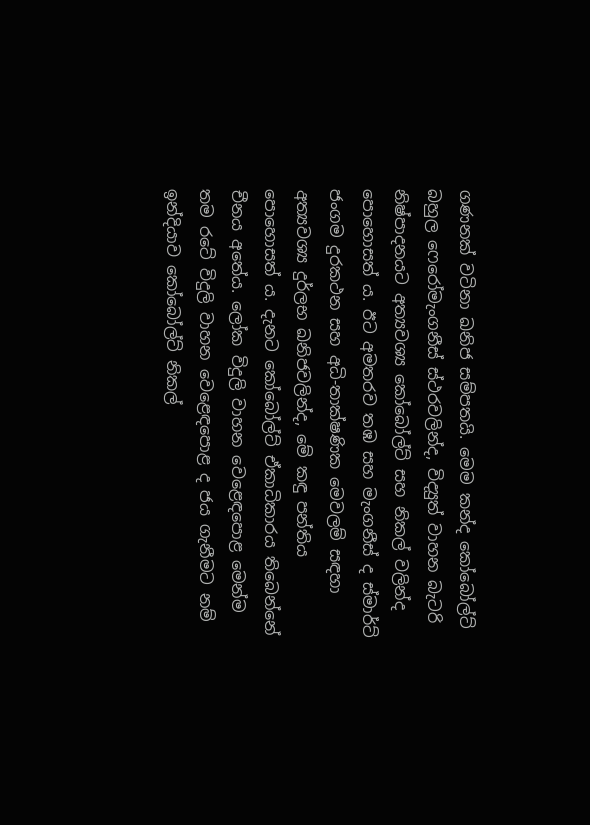ගණනක් වටිනා ඛනිජ සම්පතයි. මෙම කන්ද කෝබෝල්ට් බහුල ෆෙරෝමැංගනීස් ස්ථරවලින්ද, විද්‍යුත් වාහන බැටරි නිෂ්පාදනයට අත්‍යවශ්‍ය කෝබෝල්ට් සහ නිකල් වලින්ද පොහොසත් ය. ඊට අමතරව තඹ සහ මැංගනීස් ද ස්මාර්ට් ජංගම දුරකථන සහ අධි-තාක්ෂණික මෙවලම් සඳහා අත්‍යවශ්‍ය දුර්ලභ ඛනිජවලින්ද, මේ කඳු පන්තිය පොහොසත් ය. දැනට කෝබෝල්ට් ඒකාධිකාරය තිබෙන්නේ චීනය අතේය. ලෝක විදුලි වාහන වෙළෙඳපොළ මෙන්ම තම රටේ විදුලි වාහන වෙළෙඳපොළ ද ජය ගැනීමට නම් ඉන්දියාව කෝබෝල්ට් නිකල්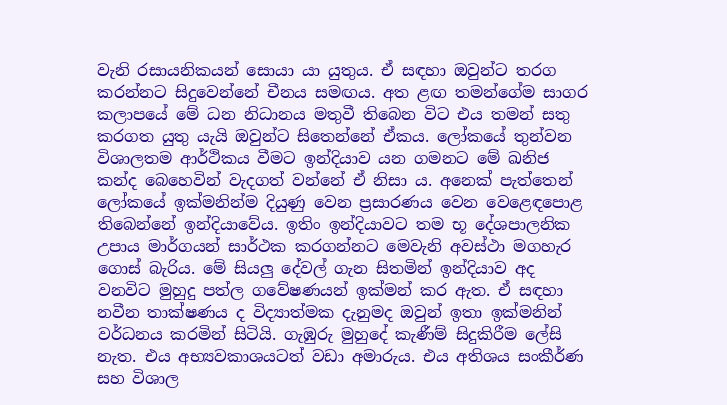වැනි රසායනිකයන් සොයා යා යුතුය. ඒ සඳහා ඔවුන්ට තරග කරන්නට සිදුවෙන්නේ චීනය සමඟය. අත ළඟ තමන්ගේම සාගර කලාපයේ මේ ධන නිධානය මතුවී තිබෙන විට එය තමන් සතු කරගත යුතු යැයි ඔවුන්ට සිතෙන්නේ ඒකය. ලෝකයේ තුන්වන විශාලතම ආර්ථිකය වීමට ඉන්දියාව යන ගමනට මේ ඛනිජ කන්ද බෙහෙවින් වැදගත් වන්නේ ඒ නිසා ය. අනෙක් පැත්තෙන් ලෝකයේ ඉක්මනින්ම දියුණු වෙන ප්‍රසාරණය වෙන වෙළෙඳපොළ තිබෙන්නේ ඉන්දියාවේය. ඉතිං ඉන්දියාවට තම භූ දේශපාලනික උපාය මාර්ගයන් සාර්ථක කරගන්නට මෙවැනි අවස්ථා මගහැර ගොස් බැරිය. මේ සියලු දේවල් ගැන සිතමින් ඉන්දියාව අද වනවිට මුහුදු පත්ල ගවේෂණයන් ඉක්මන් කර ඇත. ඒ සඳහා නවීන තාක්ෂණය ද විද්‍යාත්මක දැනුමද ඔවුන් ඉතා ඉක්මනින් වර්ධනය කරමින් සිටියි. ගැඹුරු මුහුදේ කැණීම් සිදුකිරීම ලේසි නැත. එය අභ්‍යවකාශයටත් වඩා අමාරුය. එය අතිශය සංකීර්ණ සහ විශාල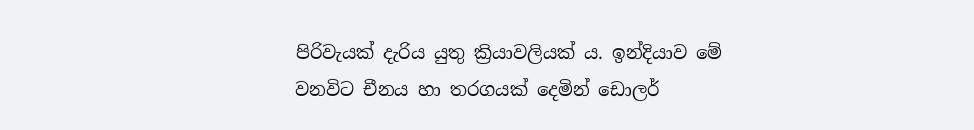පිරිවැයක් දැරිය යුතු ක්‍රියාවලියක් ය. ඉන්දියාව මේ වනවිට චීනය හා තරගයක් දෙමින් ඩොලර්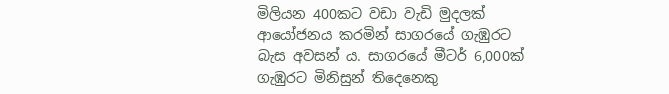මිලියන 400කට වඩා වැඩි මුදලක් ආයෝජනය කරමින් සාගරයේ ගැඹුරට බැස අවසන් ය. සාගරයේ මීටර් 6,000ක් ගැඹුරට මිනිසුන් තිදෙනෙකු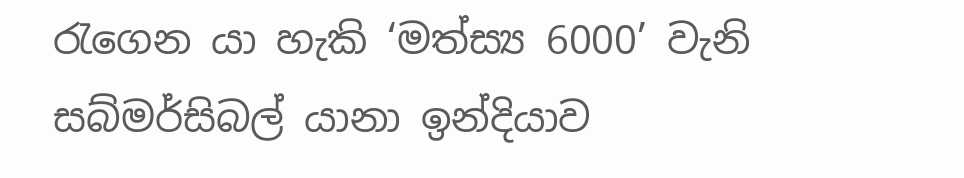රැගෙන යා හැකි ‘මත්ස්‍ය 6000’ වැනි සබ්මර්සිබල් යානා ඉන්දියාව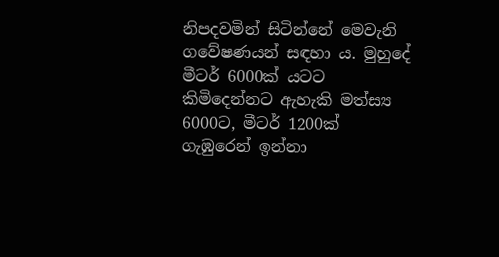නිපදවමින් සිටින්නේ මෙවැනි ගවේෂණයන් සඳහා ය. මුහුදේ මීටර් 6000ක් යටට කිමිදෙන්නට ඇහැකි මත්ස්‍ය 6000ට, මීටර් 1200ක් ගැඹුරෙන් ඉන්නා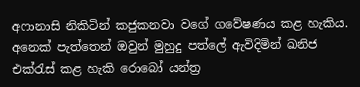අෆානාසි නිකිටින් කජුකනවා වගේ ගවේෂණය කළ හැකිය. අනෙක් පැත්තෙන් ඔවුන් මුහුදු පත්ලේ ඇවිදිමින් ඛනිජ එක්රැස් කළ හැකි රොබෝ යන්ත්‍ර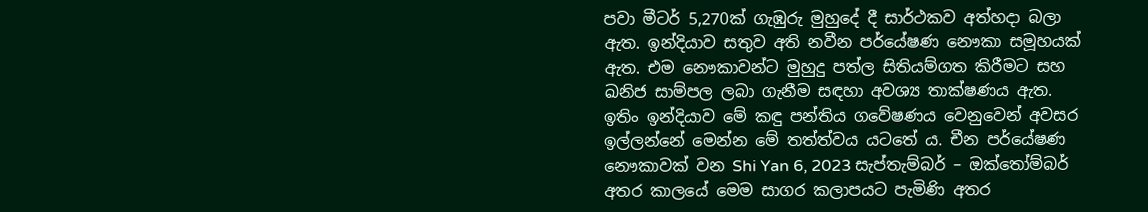පවා මීටර් 5,270ක් ගැඹුරු මුහුදේ දී සාර්ථකව අත්හදා බලා ඇත. ඉන්දියාව සතුව අති නවීන පර්යේෂණ නෞකා සමූහයක් ඇත. එම නෞකාවන්ට මුහුදු පත්ල සිතියම්ගත කිරීමට සහ ඛනිජ සාම්පල ලබා ගැනීම සඳහා අවශ්‍ය තාක්ෂණය ඇත. ඉතිං ඉන්දියාව මේ කඳු පන්තිය ගවේෂණය වෙනුවෙන් අවසර ඉල්ලන්නේ මෙන්න මේ තත්ත්වය යටතේ ය. චීන පර්යේෂණ නෞකාවක් වන Shi Yan 6, 2023 සැප්තැම්බර් – ඔක්තෝම්බර් අතර කාලයේ මෙම සාගර කලාපයට පැමිණි අතර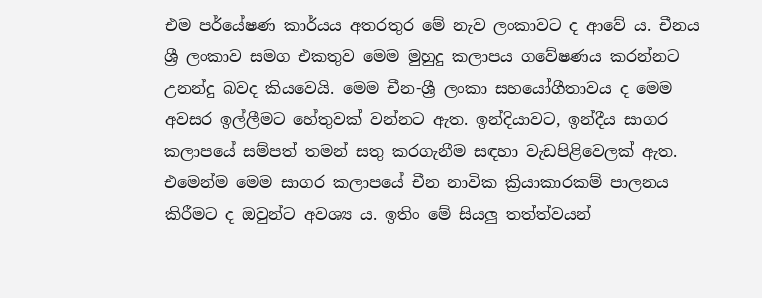එම පර්යේෂණ කාර්යය අතරතුර මේ නැව ලංකාවට ද ආවේ ය. චීනය ශ්‍රී ලංකාව සමග එකතුව මෙම මුහුදු කලාපය ගවේෂණය කරන්නට උනන්දු බවද කියවෙයි. මෙම චීන-ශ්‍රී ලංකා සහයෝගීතාවය ද මෙම අවසර ඉල්ලීමට හේතුවක් වන්නට ඇත. ඉන්දියාවට, ඉන්දීය සාගර කලාපයේ සම්පත් තමන් සතු කරගැනීම සඳහා වැඩපිළිවෙලක් ඇත. එමෙන්ම මෙම සාගර කලාපයේ චීන නාවික ක්‍රියාකාරකම් පාලනය කිරීමට ද ඔවුන්ට අවශ්‍ය ය. ඉතිං මේ සියලු තත්ත්වයන්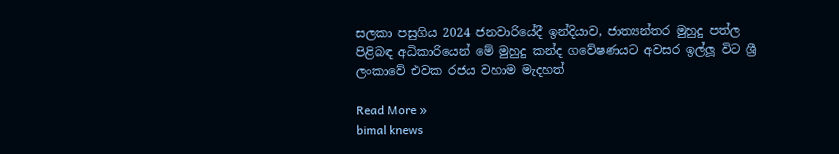සලකා පසුගිය 2024 ජනවාරියේදී ඉන්දියාව, ජාත්‍යන්තර මුහුදු පත්ල පිළිබඳ අධිකාරියෙන් මේ මුහුදු කන්ද ගවේෂණයට අවසර ඉල්ලූ විට ශ්‍රී ලංකාවේ එවක රජය වහාම මැදහත්

Read More »
bimal knews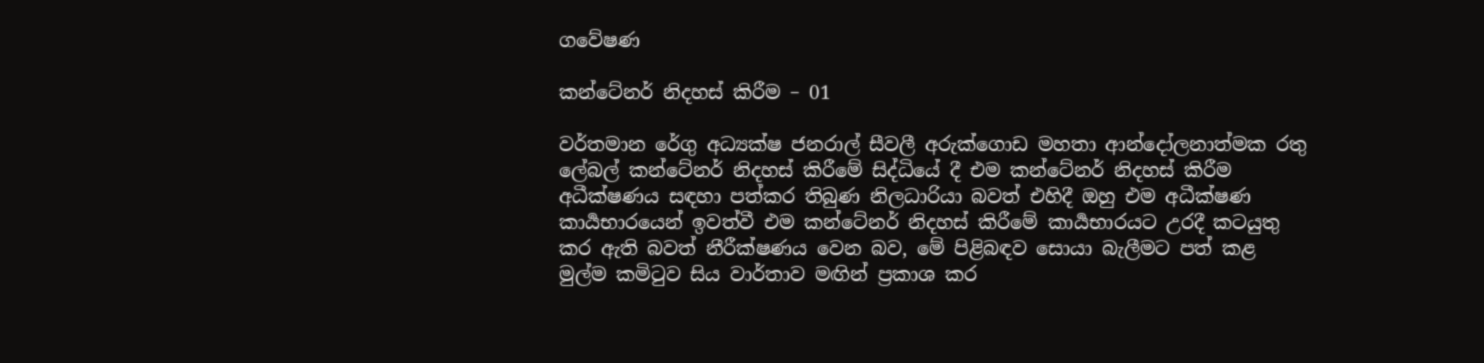ගවේෂණ

කන්ටේනර් නිදහස් කිරීම – 01

වර්තමාන රේගු අධ්‍යක්ෂ ජනරාල් සීවලී අරුක්ගොඩ මහතා ආන්දෝලනාත්මක රතු ලේබල් කන්ටේනර් නිදහස් කිරීමේ සිද්ධියේ දී එම කන්ටේනර් නිදහස් කිරීම අධීක්ෂණය සඳහා පත්කර තිබුණ නිලධාරියා බවත් එහිදී ඔහු එම අධීක්ෂණ කාර්‍යභාරයෙන් ඉවත්වී එම කන්ටේනර් නිදහස් කිරීමේ කාර්‍යභාරයට උරදී කටයුතු කර ඇති බවත් නීරීක්ෂණය වෙන බව, මේ පිළිබඳව සොයා බැලීමට පත් කළ මුල්ම කමිටුව සිය වාර්තාව මඟින් ප්‍රකාශ කර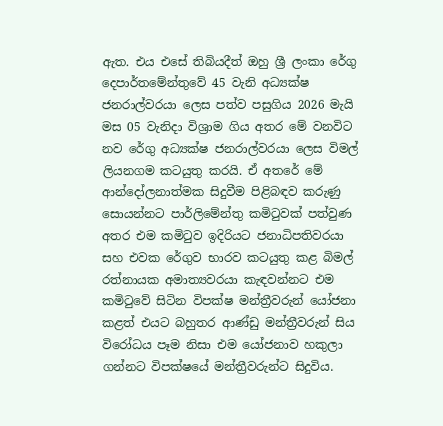ඇත. එය එසේ තිබියදීත් ඔහු ශ්‍රී ලංකා රේගු දෙපාර්තමේන්තුවේ 45 වැනි අධ්‍යක්ෂ ජනරාල්වරයා ලෙස පත්ව පසුගිය 2026 මැයි මස 05 වැනිදා විශ්‍රාම ගිය අතර මේ වනවිට නව රේගු අධ්‍යක්ෂ ජනරාල්වරයා ලෙස විමල් ලියනගම කටයුතු කරයි. ඒ අතරේ මේ ආන්දෝලනාත්මක සිදුවීම පිළිබඳව කරුණු සොයන්නට පාර්ලිමේන්තු කමිටුවක් පත්වුණ අතර එම කමිටුව ඉදිරියට ජනාධිපතිවරයා සහ එවක රේගුව භාරව කටයුතු කළ බිමල් රත්නායක අමාත්‍යවරයා කැඳවන්නට එම කමිටුවේ සිටින විපක්ෂ මන්ත්‍රීවරුන් යෝජනා කළත් එයට බහුතර ආණ්ඩු මන්ත්‍රීවරුන් සිය විරෝධය පෑම නිසා එම යෝජනාව හකුලා ගන්නට විපක්ෂයේ මන්ත්‍රීවරුන්ට සිදුවිය.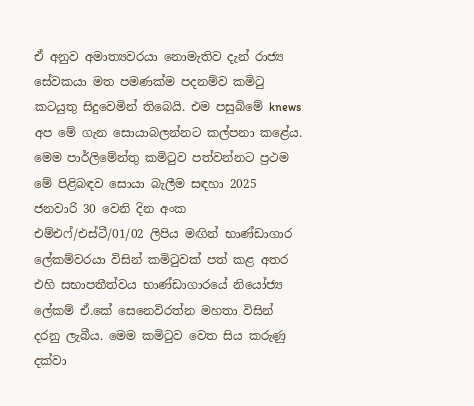ඒ අනුව අමාත්‍යවරයා නොමැතිව දැන් රාජ්‍ය සේවකයා මත පමණක්ම පදනම්ව කමිටු කටයුතු සිදුවෙමින් තිබෙයි. එම පසුබිමේ knews අප මේ ගැන සොයාබලන්නට කල්පනා කළේය. මෙම පාර්ලිමේන්තු කමිටුව පත්වන්නට ප්‍රථම මේ පිළිබඳව සොයා බැලීම සඳහා 2025 ජනවාරි 30 වෙනි දින අංක එම්එෆ්/එස්ටී/01/02 ලිපිය මඟින් භාණ්ඩාගාර ලේකම්වරයා විසින් කමිටුවක් පත් කළ අතර එහි සභාපතීත්වය භාණ්ඩාගාරයේ නියෝජ්‍ය ලේකම් ඒ.කේ සෙනෙවිරත්න මහතා විසින් දරනු ලැබීය. මෙම කමිටුව වෙත සිය කරුණු දක්වා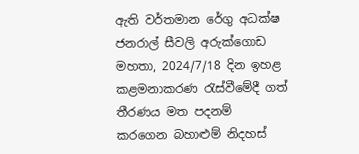ඇති වර්තමාන රේගු අධක්ෂ ජනරාල් සීවලි අරුක්ගොඩ මහතා, 2024/7/18 දින ඉහළ කළමනාකරණ රැස්වීමේදී ගත් තීරණය මත පදනම් කරගෙන බහාළුම් නිදහස්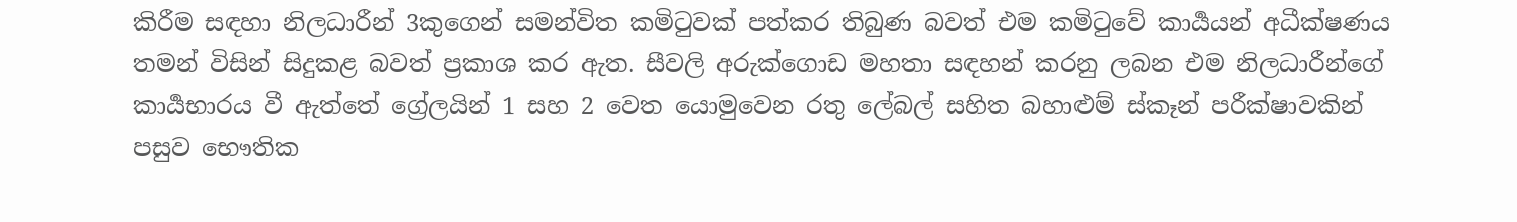කිරීම සඳහා නිලධාරීන් 3කුගෙන් සමන්විත කමිටුවක් පත්කර තිබුණ බවත් එම කමිටුවේ කාර්‍යයන් අධීක්ෂණය තමන් විසින් සිදුකළ බවත් ප්‍රකාශ කර ඇත. සීවලි අරුක්ගොඩ මහතා සඳහන් කරනු ලබන එම නිලධාරීන්ගේ කාර්‍යභාරය වී ඇත්තේ ග්‍රේලයින් 1 සහ 2 වෙත යොමුවෙන රතු ලේබල් සහිත බහාළුම් ස්කෑන් පරීක්ෂාවකින් පසුව භෞතික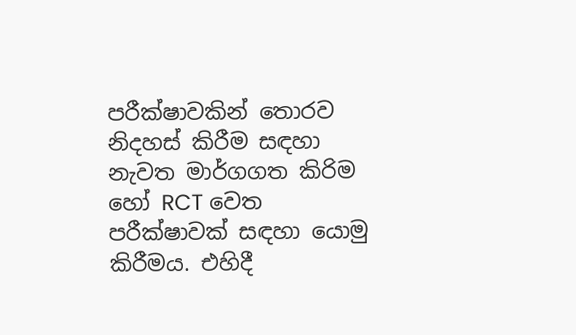පරීක්ෂාවකින් තොරව නිදහස් කිරීම සඳහා නැවත මාර්ගගත කිරිම හෝ RCT වෙත පරීක්ෂාවක් සඳහා යොමු කිරීමය. එහිදී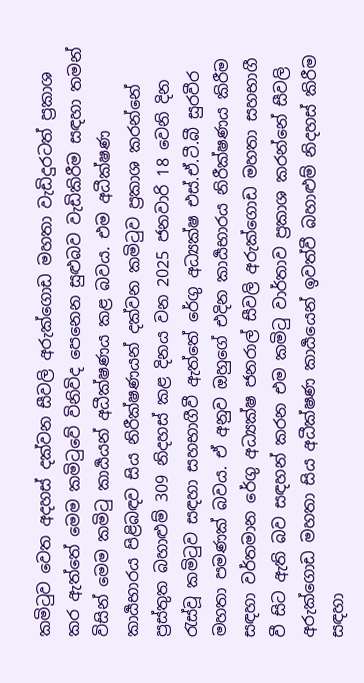කමිටුව වෙත අදහස් දක්වන සීවලි අරුක්ගොඩ මහතා වැඩිදුරටත් ප්‍රකාශ කර ඇත්තේ මෙම කමිටුවේ විනිවිද පෙනෙන සුළුබව වැඩිකිරීම සඳහා තමන් විසින් මෙම කමිටු කාර්‍යයන් අධීක්ෂණය කළ බවය. එම අධීක්ෂණ කාර්‍යභාරය පිළිබඳව සිය නිරීක්ෂණයන් දක්වන කමිටුව ප්‍රකාශ කරන්නේ ප්‍රස්තුත බහාළුම් 309 නිදහස් කළ දිනය වන 2025 ජනවාරි 18 වෙනි දින රැස්වූ කමිටුව සඳහා සහභාගීවී ඇත්තේ රේගු අධ්‍යක්ෂ එස්.ඒ.ටී.බී සුරවීර මහතා පමණක් බවය. ඒ අනුව ඔහුගේ එදින කාර්‍යභාරය නිරීක්ෂණය කිරීම සඳහා වර්තමාන රේගු අධ්‍යක්ෂ ජනරාල් සීවලි අරුක්ගොඩ මහතා සහභාගී වී සිට ඇති බව සඳහන් කරන එම කමිටු වාර්තාව ප්‍රකාශ කරන්නේ සීවලි අරුක්ගොඩ මහතා සිය අධීක්ෂණ කාර්‍යයෙන් ඉවත්වී බහාළුම් නිදහස් කිරීම සඳහා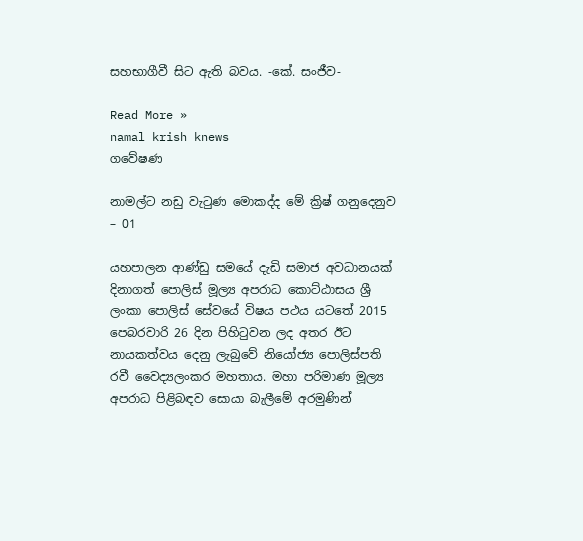සහභාගීවී සිට ඇති බවය. -කේ. සංජීව-

Read More »
namal krish knews
ගවේෂණ

නාමල්ට නඩු වැටුණ මොකද්ද මේ ක්‍රිෂ් ගනුදෙනුව – 01

යහපාලන ආණ්ඩු සමයේ දැඩි සමාජ අවධානයක් දිනාගත් පොලිස් මූල්‍ය අපරාධ කොට්ඨාසය ශ්‍රී ලංකා පොලිස් සේවයේ විෂය පථය යටතේ 2015 පෙබරවාරි 26 දින පිහිටුවන ලද අතර ඊට නායකත්වය දෙනු ලැබුවේ නියෝජ්‍ය පොලිස්පති රවී වෛද්‍යලංකර මහතාය. මහා පරිමාණ මූල්‍ය අපරාධ පිළිබඳව සොයා බැලීමේ අරමුණින්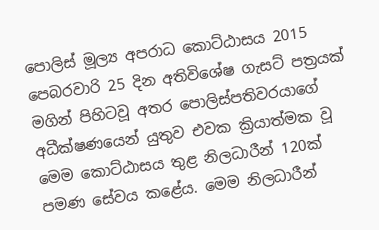පොලිස් මූල්‍ය අපරාධ කොට්ඨාසය 2015 පෙබරවාරි 25 දින අතිවිශේෂ ගැසට් පත්‍රයක් මගින් පිහිටවූ අතර පොලිස්පතිවරයාගේ අධීක්ෂණයෙන් යුතුව එවක ක්‍රියාත්මක වූ මෙම කොට්ඨාසය තුළ නිලධාරීන් 120ක් පමණ සේවය කළේය. මෙම නිලධාරීන්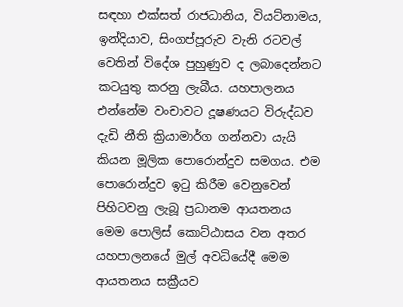සඳහා එක්සත් රාජධානිය, වියට්නාමය, ඉන්දියාව, සිංගප්පූරුව වැනි රටවල් වෙතින් විදේශ පුහුණුව ද ලබාදෙන්නට කටයුතු කරනු ලැබීය. යහපාලනය එන්නේම වංචාවට දූෂණයට විරුද්ධව දැඩි නීති ක්‍රියාමාර්ග ගන්නවා යැයි කියන මූලික පොරොන්දුව සමගය. එම පොරොන්දුව ඉටු කිරීම වෙනුවෙන් පිහිටවනු ලැබූ ප්‍රධානම ආයතනය මෙම පොලිස් කොට්ඨාසය වන අතර යහපාලනයේ මුල් අවධියේදී මෙම ආයතනය සක්‍රීයව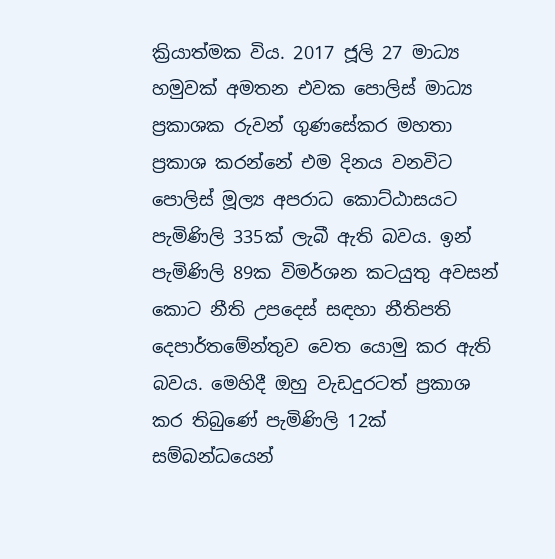ක්‍රියාත්මක විය. 2017 ජූලි 27 මාධ්‍ය හමුවක් අමතන එවක පොලිස් මාධ්‍ය ප්‍රකාශක රුවන් ගුණසේකර මහතා ප්‍රකාශ කරන්නේ එම දිනය වනවිට පොලිස් මූල්‍ය අපරාධ කොට්ඨාසයට පැමිණිලි 335ක් ලැබී ඇති බවය. ඉන් පැමිණිලි 89ක විමර්ශන කටයුතු අවසන් කොට නීති උපදෙස් සඳහා නීතිපති දෙපාර්තමේන්තුව වෙත යොමු කර ඇති බවය. මෙහිදී ඔහු වැඩදුරටත් ප්‍රකාශ කර තිබුණේ පැමිණිලි 12ක් සම්බන්ධයෙන්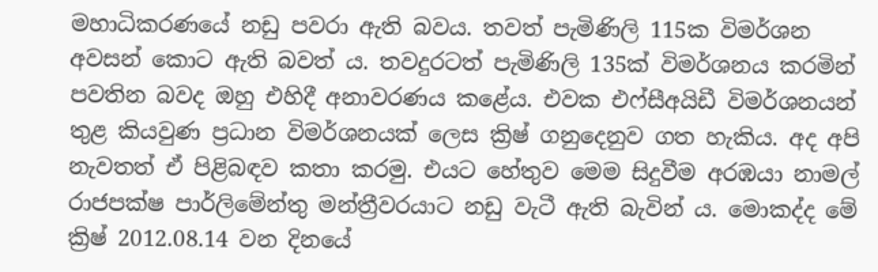මහාධිකරණයේ නඩු පවරා ඇති බවය. තවත් පැමිණිලි 115ක විමර්ශන අවසන් කොට ඇති බවත් ය. තවදුරටත් පැමිණිලි 135ක් විමර්ශනය කරමින් පවතින බවද ඔහු එහිදී අනාවරණය කළේය. එවක එෆ්සීඅයිඩී විමර්ශනයන් තුළ කියවුණ ප්‍රධාන විමර්ශනයක් ලෙස ක්‍රිෂ් ගනුදෙනුව ගත හැකිය. අද අපි නැවතත් ඒ පිළිබඳව කතා කරමු. එයට හේතුව මෙම සිදුවීම අරඹයා නාමල් රාජපක්ෂ පාර්ලිමේන්තු මන්ත්‍රීවරයාට නඩු වැටී ඇති බැවින් ය. මොකද්ද මේ ක්‍රිෂ් 2012.08.14 වන දිනයේ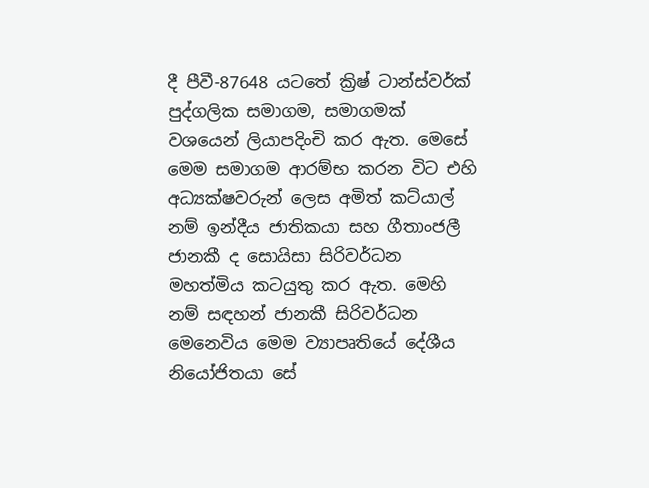දී පීවී-87648 යටතේ ක්‍රිෂ් ටාන්ස්වර්ක් පුද්ගලික සමාගම, සමාගමක් වශයෙන් ලියාපදිංචි කර ඇත. මෙසේ මෙම සමාගම ආරම්භ කරන විට එහි අධ්‍යක්ෂවරුන් ලෙස අමිත් කට්යාල් නම් ඉන්දීය ජාතිකයා සහ ගීතාංජලී ජානකී ද සොයිසා සිරිවර්ධන මහත්මිය කටයුතු කර ඇත. මෙහි නම් සඳහන් ජානකී සිරිවර්ධන මෙනෙවිය මෙම ව්‍යාපෘතියේ දේශීය නියෝජිතයා සේ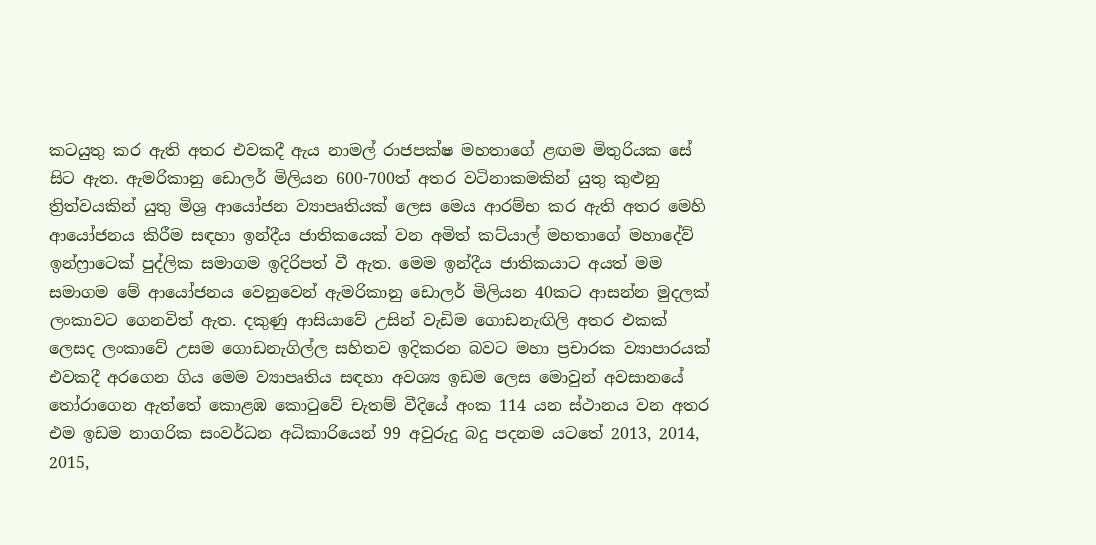කටයුතු කර ඇති අතර එවකදී ඇය නාමල් රාජපක්ෂ මහතාගේ ළඟම මිතුරියක සේ සිට ඇත. ඇමරිකානු ඩොලර් මිලියන 600-700ත් අතර වටිනාකමකින් යුතු කුළුනු ත්‍රිත්වයකින් යුතු මිශ්‍ර ආයෝජන ව්‍යාපෘතියක් ලෙස මෙය ආරම්භ කර ඇති අතර මෙහි ආයෝජනය කිරීම සඳහා ඉන්දීය ජාතිකයෙක් වන අමිත් කට්යාල් මහතාගේ මහාදේව් ඉන්ෆ්‍රාටෙක් පුද්ලික සමාගම ඉදිරිපත් වී ඇත. මෙම ඉන්දීය ජාතිකයාට අයත් මම සමාගම මේ ආයෝජනය වෙනුවෙන් ඇමරිකානු ඩොලර් මිලියන 40කට ආසන්න මුදලක් ලංකාවට ගෙනවිත් ඇත. දකුණු ආසියාවේ උසින් වැඩිම ගොඩනැඟිලි අතර එකක් ලෙසද ලංකාවේ උසම ගොඩනැගිල්ල සහිතව ඉදිකරන බවට මහා ප්‍රචාරක ව්‍යාපාරයක් එවකදී අරගෙන ගිය මෙම ව්‍යාපෘතිය සඳහා අවශ්‍ය ඉඩම ලෙස මොවුන් අවසානයේ තෝරාගෙන ඇත්තේ කොළඹ කොටුවේ චැතම් වීදියේ අංක 114 යන ස්ථානය වන අතර එම ඉඩම නාගරික සංවර්ධන අධිකාරියෙන් 99 අවුරුදු බදු පදනම යටතේ 2013, 2014, 2015,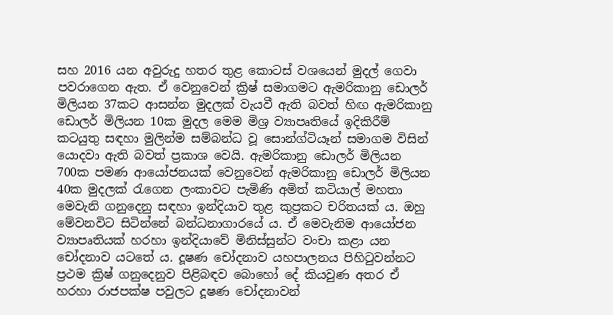සහ 2016 යන අවුරුදු හතර තුළ කොටස් වශයෙන් මුදල් ගෙවා පවරාගෙන ඇත. ඒ වෙනුවෙන් ක්‍රිෂ් සමාගමට ඇමරිකානු ඩොලර් මිලියන 37කට ආසන්න මුදලක් වැයවී ඇති බවත් හිඟ ඇමරිකානු ඩොලර් මිලියන 10ක මුදල මෙම මිශ්‍ර ව්‍යාපෘතියේ ඉදිකිරීම් කටයුතු සඳහා මුලින්ම සම්බන්ධ වූ සොන්ග්ටියෑන් සමාගම විසින් යොදවා ඇති බවත් ප්‍රකාශ වෙයි. ඇමරිකානු ඩොලර් මිලියන 700ක පමණ ආයෝජනයක් වෙනුවෙන් ඇමරිකානු ඩොලර් මිලියන 40ක මුදලක් රැගෙන ලංකාවට පැමිණි අමිත් කටියාල් මහතා මෙවැනි ගනුදෙනු සඳහා ඉන්දියාව තුළ කුප්‍රකට චරිතයක් ය. ඔහු මේවනවිට සිටින්නේ බන්ධනාගාරයේ ය. ඒ මෙවැනිම ආයෝජන ව්‍යාපෘතියක් හරහා ඉන්දියාවේ මිනිස්සුන්ට වංචා කළා යන චෝදනාව යටතේ ය. දූෂණ චෝදනාව යහපාලනය පිහිටුවන්නට ප්‍රථම ක්‍රිෂ් ගනුදෙනුව පිළිබඳව බොහෝ දේ කියවුණ අතර ඒ හරහා රාජපක්ෂ පවුලට දූෂණ චෝදනාවන්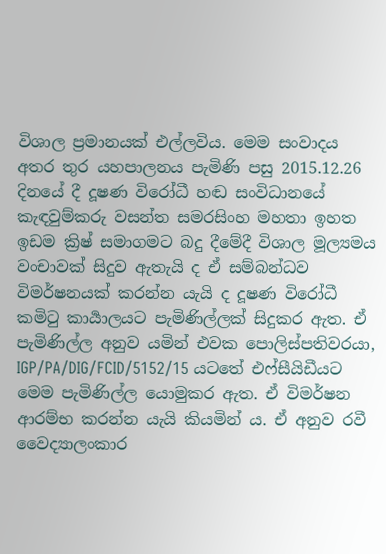විශාල ප්‍රමානයක් එල්ලවිය. මෙම සංවාදය අතර තුර යහපාලනය පැමිණි පසු 2015.12.26 දිනයේ දී දූෂණ විරෝධී හඬ සංවිධානයේ කැඳවුම්කරු වසන්ත සමරසිංහ මහතා ඉහත ඉඩම ක්‍රිෂ් සමාගමට බදු දීමේදී විශාල මූල්‍යමය වංචාවක් සිදුව ඇතැයි ද ඒ සම්බන්ධව විමර්ෂනයක් කරන්න යැයි ද දූෂණ විරෝධී කමිටු කාර්‍යාලයට පැමිණිල්ලක් සිදුකර ඇත. ඒ පැමිණිල්ල අනුව යමින් එවක පොලිස්පතිවරයා, IGP/PA/DIG/FCID/5152/15 යටතේ එෆ්සීයිඩීයට මෙම පැමිණිල්ල යොමුකර ඇත. ඒ විමර්ෂන ආරම්භ කරන්න යැයි කියමින් ය. ඒ අනුව රවී වෛද්‍යාලංකාර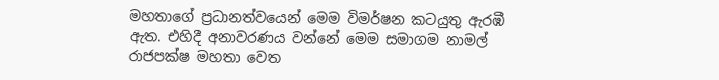මහතාගේ ප්‍රධානත්වයෙන් මෙම විමර්ෂන කටයුතු ඇරඹී ඇත. එහිදී අනාවරණය වන්නේ මෙම සමාගම නාමල් රාජපක්ෂ මහතා වෙත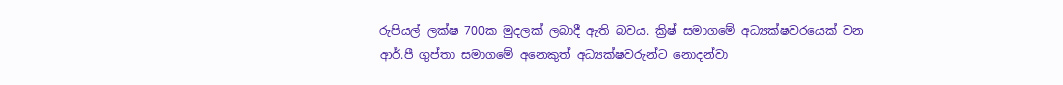රුපියල් ලක්ෂ 700ක මුදලක් ලබාදී ඇති බවය. ක්‍රිෂ් සමාගමේ අධ්‍යක්ෂවරයෙක් වන ආර්.පී ගුප්තා සමාගමේ අනෙකුත් අධ්‍යක්ෂවරුන්ට නොදන්වා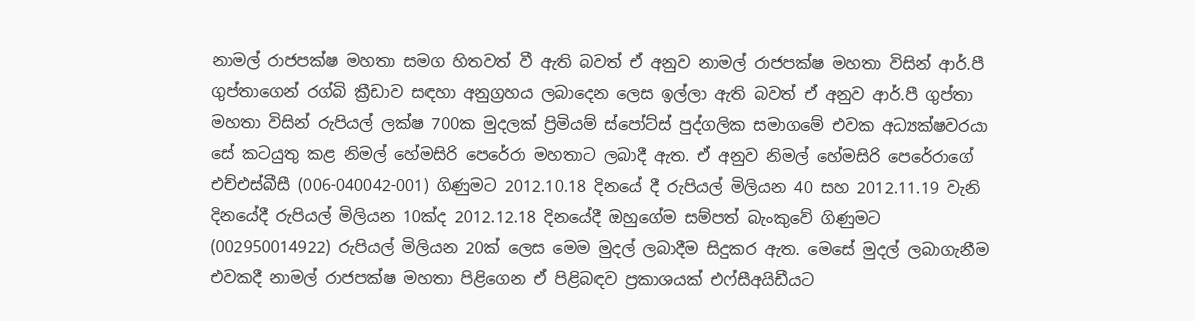නාමල් රාජපක්ෂ මහතා සමග හිතවත් වී ඇති බවත් ඒ අනුව නාමල් රාජපක්ෂ මහතා විසින් ආර්.පී ගුප්තාගෙන් රග්බි ක්‍රීඩාව සඳහා අනුග්‍රහය ලබාදෙන ලෙස ඉල්ලා ඇති බවත් ඒ අනුව ආර්.පී ගුප්තා මහතා විසින් රුපියල් ලක්ෂ 700ක මුදලක් ප්‍රිමියම් ස්පෝට්ස් පුද්ගලික සමාගමේ එවක අධ්‍යක්ෂවරයා සේ කටයුතු කළ නිමල් හේමසිරි පෙරේරා මහතාට ලබාදී ඇත. ඒ අනුව නිමල් හේමසිරි පෙරේරාගේ එච්එස්බීසී (006-040042-001) ගිණුමට 2012.10.18 දිනයේ දී රුපියල් මිලියන 40 සහ 2012.11.19 වැනි දිනයේදී රුපියල් මිලියන 10ක්ද 2012.12.18 දිනයේදී ඔහුගේම සම්පත් බැංකුවේ ගිණුමට (002950014922) රුපියල් මිලියන 20ක් ලෙස මෙම මුදල් ලබාදීම සිදුකර ඇත. මෙසේ මුදල් ලබාගැනීම එවකදී නාමල් රාජපක්ෂ මහතා පිළිගෙන ඒ පිළිබඳව ප්‍රකාශයක් එෆ්සීඅයිඩීයට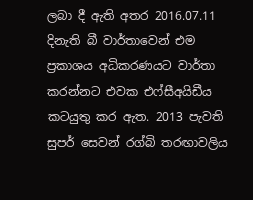ලබා දී ඇති අතර 2016.07.11 දිනැති බී වාර්තාවෙන් එම ප්‍රකාශය අධිකරණයට වාර්තා කරන්නට එවක එෆ්සීඅයිඩීය කටයුතු කර ඇත. 2013 පැවති සුපර් සෙවන් රග්බි තරඟාවලිය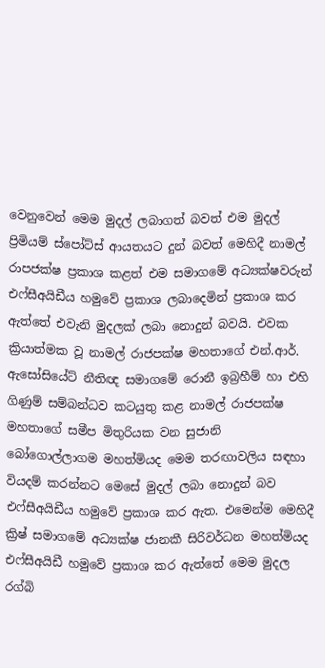වෙනුවෙන් මෙම මුදල් ලබාගත් බවත් එම මුදල් ප්‍රිමියම් ස්පෝට්ස් ආයතයට දුන් බවත් මෙහිදී නාමල් රාපජක්ෂ ප්‍රකාශ කළත් එම සමාගමේ අධ්‍යක්ෂවරුන් එෆ්සීඅයිඩීය හමුවේ ප්‍රකාශ ලබාදෙමින් ප්‍රකාශ කර ඇත්තේ එවැනි මුදලක් ලබා නොදුන් බවයි. එවක ක්‍රියාත්මක වූ නාමල් රාජපක්ෂ මහතාගේ එන්.ආර්. ඇසෝසියේට් නීතිඥ සමාගමේ රොනී ඉබ්‍රහීම් හා එහි ගිණුම් සම්බන්ධව කටයුතු කළ නාමල් රාජපක්ෂ මහතාගේ සමීප මිතුරියක වන සුජානි බෝගොල්ලාගම මහත්මියද මෙම තරඟාවලිය සඳහා වියදම් කරන්නට මෙසේ මුදල් ලබා නොදුන් බව එෆ්සීඅයිඩීය හමුවේ ප්‍රකාශ කර ඇත. එමෙන්ම මෙහිදී ක්‍රිෂ් සමාගමේ අධ්‍යක්ෂ ජානකී සිරිවර්ධන මහත්මියද එෆ්සීඅයිඩී හමුවේ ප්‍රකාශ කර ඇත්තේ මෙම මුදල රග්බි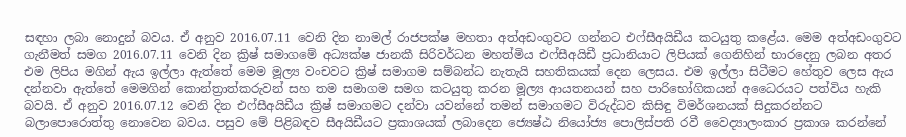සඳහා ලබා නොදුන් බවය. ඒ අනුව 2016.07.11 වෙනි දින නාමල් රාජපක්ෂ මහතා අත්අඩංගුවට ගන්නට එෆ්සීඅයිඩීය කටයුතු කළේය. මෙම අත්අඩංගුවට ගැනීමත් සමග 2016.07.11 වෙනි දින ක්‍රිෂ් සමාගමේ අධ්‍යක්ෂ ජානකී සිරිවර්ධන මහත්මිය එෆ්සීඅයිඩී ප්‍රධානියාට ලිපියක් ගෙනිහින් භාරදෙනු ලබන අතර එම ලිපිය මගින් ඇය ඉල්ලා ඇත්තේ මෙම මූල්‍ය වංචවට ක්‍රිෂ් සමාගම සම්බන්ධ නැතැයි සහතිකයක් දෙන ලෙසය. එම ඉල්ලා සිටීමට හේතුව ලෙස ඇය දන්නවා ඇත්තේ මෙමගින් කොන්ත්‍රාත්කරුවන් සහ තම සමාගම සමග කටයුතු කරන මූල්‍ය ආයතනයන් සහ පාරිභෝගිකයන් අධෛරයට පත්විය හැකි බවයි. ඒ අනුව 2016.07.12 වෙනි දින එෆ්සීඅයිඩීය ක්‍රිෂ් සමාගමට දන්වා යවන්නේ තමන් සමාගමට විරුද්ධව කිසිඳු විමර්ශනයක් සිදුකරන්නට බලාපොරොත්තු නොවෙන බවය. පසුව මේ පිළිබඳව සීඅයිඩීයට ප්‍රකාශයක් ලබාදෙන ජ්‍යෙෂ්ඨ නියෝජ්‍ය පොලිස්පති රවී වෛද්‍යාලංකාර ප්‍රකාශ කරන්නේ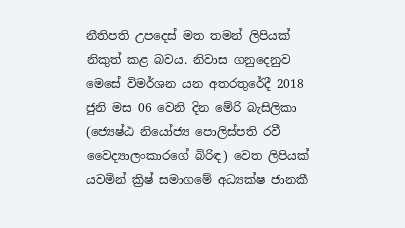නීතිපති උපදෙස් මත තමන් ලිපියක් නිකුත් කළ බවය. නිවාස ගනුදෙනුව මෙසේ විමර්ශන යන අතරතුරේදී 2018 ජුනි මස 06 වෙනි දින මේරි බැසිලිකා (ජ්‍යෙෂ්ඨ නියෝජ්‍ය පොලිස්පති රවී වෛද්‍යාලංකාරගේ බිරිඳ) වෙත ලිපියක් යවමින් ක්‍රිෂ් සමාගමේ අධ්‍යක්ෂ ජානකී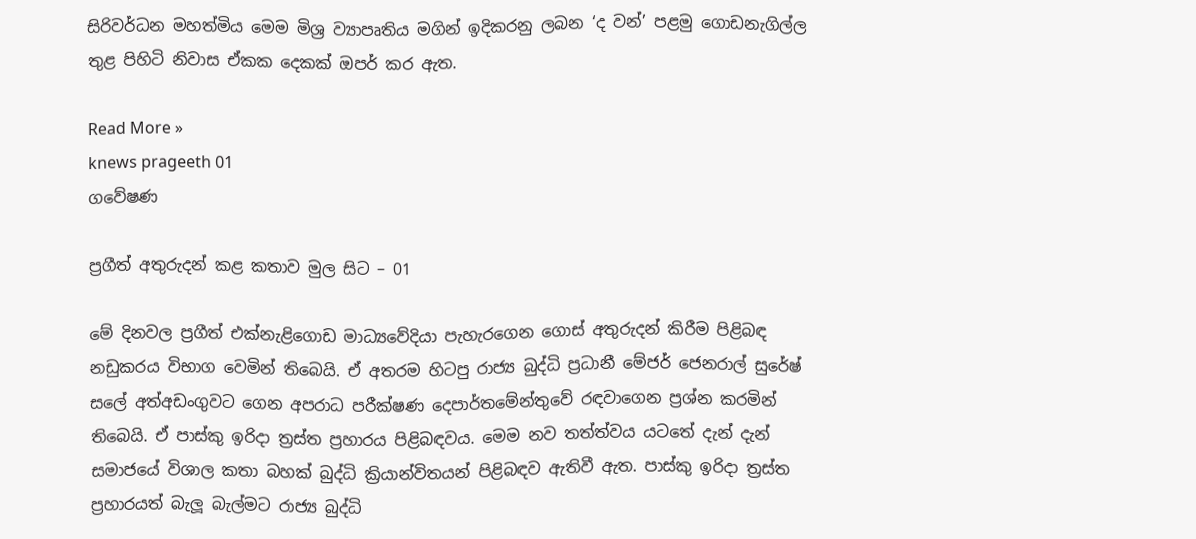සිරිවර්ධන මහත්මිය මෙම මිශ්‍ර ව්‍යාපෘතිය මගින් ඉදිකරනු ලබන ‘ද වන්’ පළමු ගොඩනැගිල්ල තුළ පිහිටි නිවාස ඒකක දෙකක් ඔපර් කර ඇත.

Read More »
knews prageeth 01
ගවේෂණ

ප්‍රගීත් අතුරුදන් කළ කතාව මුල සිට – 01

මේ දිනවල ප්‍රගීත් එක්නැළිගොඩ මාධ්‍යවේදියා පැහැරගෙන ගොස් අතුරුදන් කිරීම පිළිබඳ නඩුකරය විභාග වෙමින් තිබෙයි. ඒ අතරම හිටපු රාජ්‍ය බුද්ධි ප්‍රධානී මේජර් ජෙනරාල් සුරේෂ් සලේ අත්අඩංගුවට ගෙන අපරාධ පරීක්ෂණ දෙපාර්තමේන්තුවේ රඳවාගෙන ප්‍රශ්න කරමින් තිබෙයි. ඒ පාස්කු ඉරිදා ත්‍රස්ත ප්‍රහාරය පිළිබඳවය. මෙම නව තත්ත්වය යටතේ දැන් දැන් සමාජයේ විශාල කතා බහක් බුද්ධි ක්‍රියාන්විතයන් පිළිබඳව ඇතිවී ඇත. පාස්කු ඉරිදා ත්‍රස්ත ප්‍රහාරයත් බැලූ බැල්මට රාජ්‍ය බුද්ධි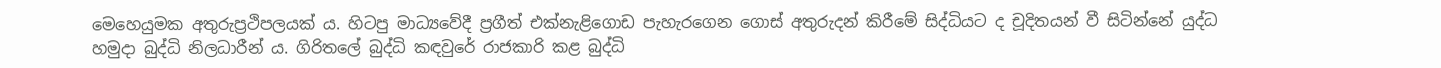මෙහෙයුමක අතුරුප්‍රථිපලයක් ය. හිටපු මාධ්‍යවේදී ප්‍රගීත් එක්නැළිගොඩ පැහැරගෙන ගොස් අතුරුදන් කිරීමේ සිද්ධියට ද චූදිතයන් වී සිටින්නේ යුද්ධ හමුදා බුද්ධි නිලධාරීන් ය. ගිරිතලේ බුද්ධි කඳවුරේ රාජකාරි කළ බුද්ධි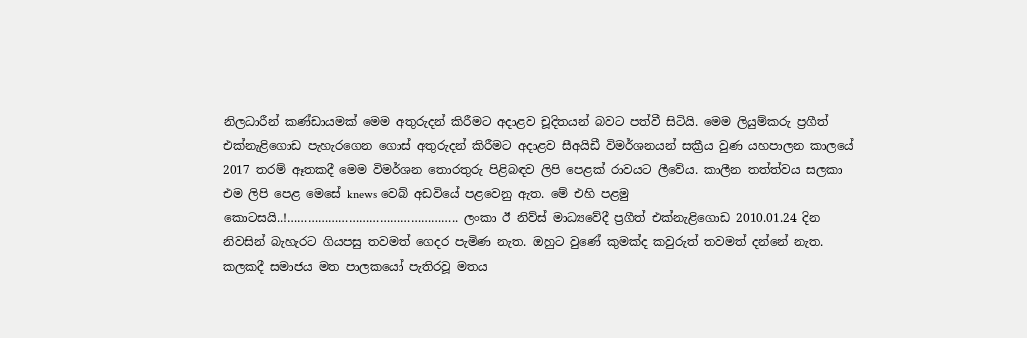නිලධාරීන් කණ්ඩායමක් මෙම අතුරුදන් කිරීමට අදාළව චූදිතයන් බවට පත්වී සිටියි. මෙම ලියුම්කරු ප්‍රගීත් එක්නැළිගොඩ පැහැරගෙන ගොස් අතුරුදන් කිරීමට අදාළව සීඅයිඩී විමර්ශනයන් සක්‍රීය වුණ යහපාලන කාලයේ 2017 තරම් ඈතකදී මෙම විමර්ශන තොරතුරු පිළිබඳව ලිපි පෙළක් රාවයට ලීවේය. කාලීන තත්ත්වය සලකා එම ලිපි පෙළ මෙසේ knews වෙබ් අඩවියේ පළවෙනු ඇත. මේ එහි පළමු කොටසයි..!………………………………………….. ලංකා ඊ නිව්ස් මාධ්‍යවේදී ප්‍රගීත් එක්නැළිගොඩ 2010.01.24 දින නිවසින් බැහැරට ගියපසු තවමත් ගෙදර පැමිණ නැත. ඔහුට වුණේ කුමක්ද කවුරුත් තවමත් දන්නේ නැත. කලකදී සමාජය මත පාලකයෝ පැතිරවූ මතය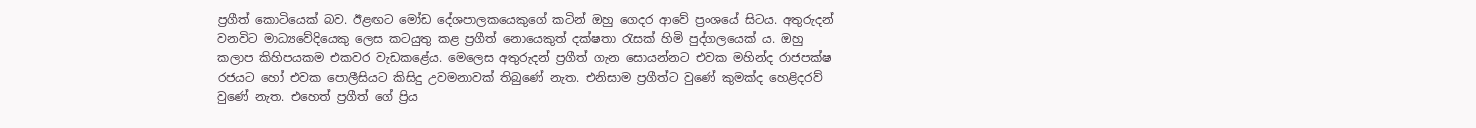ප්‍රගීත් කොටියෙක් බව. ඊළඟට මෝඩ දේශපාලකයෙකුගේ කටින් ඔහු ගෙදර ආවේ ප්‍රංශයේ සිටය. අතුරුදන් වනවිට මාධ්‍යවේදියෙකු ලෙස කටයුතු කළ ප්‍රගීත් නොයෙකුත් දක්ෂතා රැසක් හිමි පුද්ගලයෙක් ය. ඔහු කලාප කිහිපයකම එකවර වැඩකළේය. මෙලෙස අතුරුදන් ප්‍රගීත් ගැන සොයන්නට එවක මහින්ද රාජපක්ෂ රජයට හෝ එවක පොලීසියට කිසිදු උවමනාවක් තිබුණේ නැත. එනිසාම ප්‍රගීත්ට වුණේ කුමක්ද හෙළිදරව් වුණේ නැත. එහෙත් ප්‍රගීත් ගේ ප්‍රිය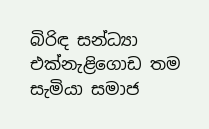බිරිඳ සන්ධ්‍යා එක්නැළිගොඩ තම සැමියා සමාජ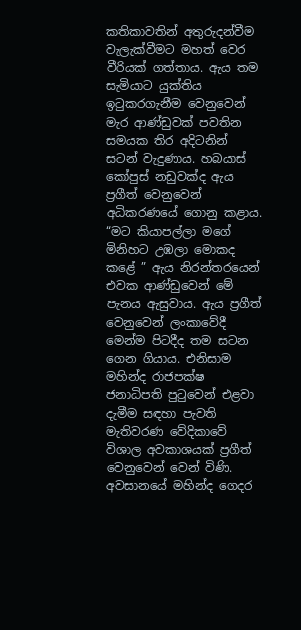කතිකාවතින් අතුරුදන්වීම වැලැක්වීමට මහත් වෙර වීරියක් ගත්තාය. ඇය තම සැමියාට යුක්තිය ඉටුකරගැනීම වෙනුවෙන් මැර ආණ්ඩුවක් පවතින සමයක තිර අදිටනින් සටන් වැදුණාය. හබයාස් කෝපුස් නඩුවක්ද ඇය ප්‍රගීත් වෙනුවෙන් අධිකරණයේ ගොනු කළාය. “මට කියාපල්ලා මගේ මිනිහට උඹලා මොකද කළේ ” ඇය නිරන්තරයෙන් එවක ආණ්ඩුවෙන් මේ පැනය ඇසුවාය. ඇය ප්‍රගීත් වෙනුවෙන් ලංකාවේදී මෙන්ම පිටදීද තම සටන ගෙන ගියාය. එනිසාම මහින්ද රාජපක්ෂ ජනාධිපති පුටුවෙන් එළවා දැමීම සඳහා පැවති මැතිවරණ වේදිකාවේ විශාල අවකාශයක් ප්‍රගීත් වෙනුවෙන් වෙන් විණි. අවසානයේ මහින්ද ගෙදර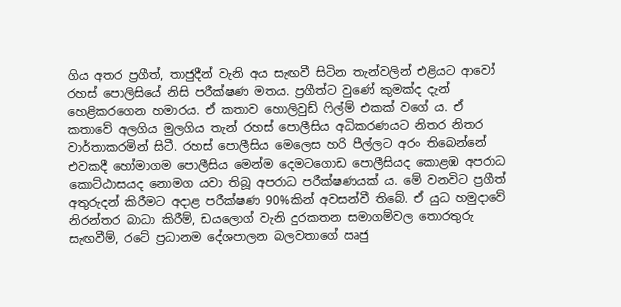ගිය අතර ප්‍රගීත්, තාජුදීන් වැනි අය සැඟවී සිටින තැන්වලින් එළියට ආවෝ රහස් පොලිසියේ නිසි පරීක්ෂණ මතය. ප්‍රගීත්ට වුණේ කුමක්ද දැන් හෙළිකරගෙන හමාරය. ඒ කතාව හොලිවුඩ් ෆිල්ම් එකක් වගේ ය. ඒ කතාවේ අලගිය මුලගිය තැන් රහස් පොලීසිය අධිකරණයට නිතර නිතර වාර්තාකරමින් සිටී. රහස් පොලීසිය මෙලෙස හරි පීල්ලට අරං තිබෙන්නේ එවකදී හෝමාගම පොලීසිය මෙන්ම දෙමටගොඩ පොලීසියද කොළඹ අපරාධ කොට්ඨාසයද නොමග යවා තිබූ අපරාධ පරීක්ෂණයක් ය. මේ වනවිට ප්‍රගීත් අතුරුදන් කිරීමට අදාළ පරීක්ෂණ 90%කින් අවසන්වී තිබේ. ඒ යුධ හමුදාවේ නිරන්තර බාධා කිරීම්, ඩයලොග් වැනි දුරකතන සමාගම්වල තොරතුරු සැඟවීම්, රටේ ප්‍රධානම දේශපාලන බලවතාගේ ඍජු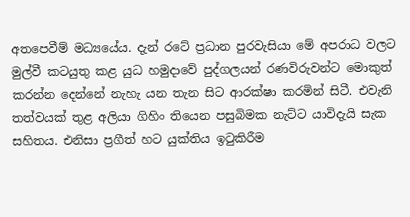අතපෙවීම් මධ්‍යයේය. දැන් රටේ ප්‍රධාන පුරවැසියා මේ අපරාධ වලට මුල්වී කටයුතු කළ යුධ හමුදාවේ පුද්ගලයන් රණවිරුවන්ට මොකුත් කරන්න දෙන්නේ නැහැ යන තැන සිට ආරක්ෂා කරමින් සිටී. එවැනි තත්වයක් තුළ අලියා ගිහිං තියෙන පසුබිමක නැට්ට යාවිදැයි සැක සහිතය. එනිසා ප්‍රගීත් හට යුක්තිය ඉටුකිරීම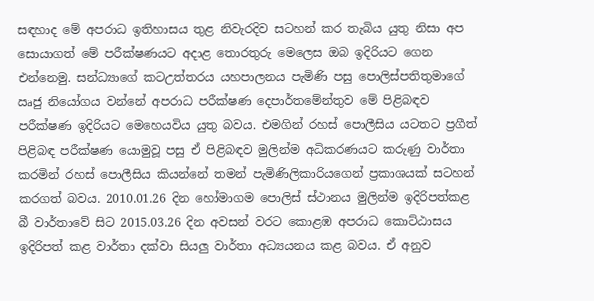සඳහාද මේ අපරාධ ඉතිහාසය තුළ නිවැරදිව සටහන් කර තැබිය යුතු නිසා අප සොයාගත් මේ පරීක්ෂණයට අදාළ තොරතුරු මෙලෙස ඔබ ඉදිරියට ගෙන එන්නෙමු. සන්ධ්‍යාගේ කටඋත්තරය යහපාලනය පැමිණි පසු පොලිස්පතිතුමාගේ ඍජු නියෝගය වන්නේ අපරාධ පරීක්ෂණ දෙපාර්තමේන්තුව මේ පිළිබඳව පරීක්ෂණ ඉදිරියට මෙහෙයවිය යුතු බවය. එමගින් රහස් පොලීසිය යටතට ප්‍රගීත් පිළිබඳ පරීක්ෂණ යොමුවූ පසු ඒ පිළිබඳව මුලින්ම අධිකරණයට කරුණු වාර්තා කරමින් රහස් පොලීසිය කියන්නේ තමන් පැමිණිලිකාරියගෙන් ප්‍රකාශයක් සටහන් කරගත් බවය. 2010.01.26 දින හෝමාගම පොලිස් ස්ථානය මුලින්ම ඉදිරිපත්කළ බී වාර්තාවේ සිට 2015.03.26 දින අවසන් වරට කොළඹ අපරාධ කොට්ඨාසය ඉදිරිපත් කළ වාර්තා දක්වා සියලු වාර්තා අධ්‍යයනය කළ බවය. ඒ අනුව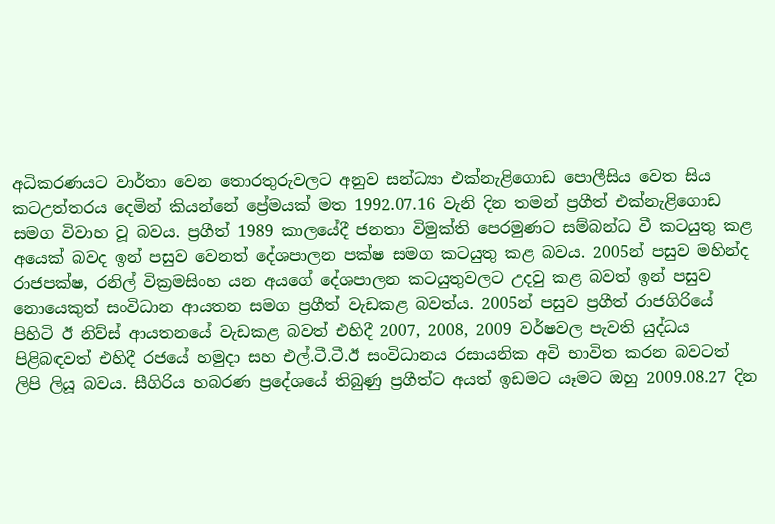අධිකරණයට වාර්තා වෙන තොරතුරුවලට අනුව සන්ධ්‍යා එක්නැළිගොඩ පොලීසිය වෙත සිය කටඋත්තරය දෙමින් කියන්නේ ප්‍රේමයක් මත 1992.07.16 වැනි දින තමන් ප්‍රගීත් එක්නැළිගොඩ සමග විවාහ වූ බවය. ප්‍රගීත් 1989 කාලයේදී ජනතා විමුක්ති පෙරමුණට සම්බන්ධ වී කටයුතු කළ අයෙක් බවද ඉන් පසුව වෙනත් දේශපාලන පක්ෂ සමග කටයුතු කළ බවය. 2005න් පසුව මහින්ද රාජපක්ෂ, රනිල් වික්‍රමසිංහ යන අයගේ දේශපාලන කටයුතුවලට උදවු කළ බවත් ඉන් පසුව නොයෙකුත් සංවිධාන ආයතන සමග ප්‍රගීත් වැඩකළ බවත්ය. 2005න් පසුව ප්‍රගීත් රාජගිරියේ පිහිටි ඊ නිව්ස් ආයතනයේ වැඩකළ බවත් එහිදී 2007, 2008, 2009 වර්ෂවල පැවති යුද්ධය පිළිබඳවත් එහිදී රජයේ හමුදා සහ එල්.ටී.ටී.ඊ සංවිධානය රසායනික අවි භාවිත කරන බවටත් ලිපි ලියූ බවය. සීගිරිය හබරණ ප්‍රදේශයේ තිබුණු ප්‍රගීත්ට අයත් ඉඩමට යෑමට ඔහු 2009.08.27 දින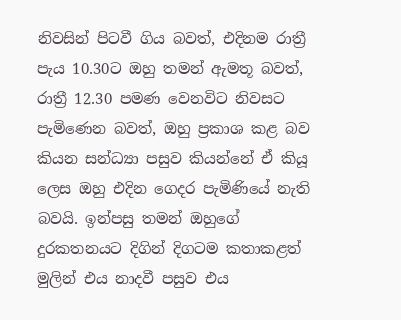නිවසින් පිටවී ගිය බවත්, එදිනම රාත්‍රී පැය 10.30ට ඔහු තමන් ඇමතූ බවත්, රාත්‍රී 12.30 පමණ වෙනවිට නිවසට පැමිණෙන බවත්, ඔහු ප්‍රකාශ කළ බව කියන සන්ධ්‍යා පසුව කියන්නේ ඒ කියූ ලෙස ඔහු එදින ගෙදර පැමිණියේ නැති බවයි. ඉන්පසු තමන් ඔහුගේ දුරකතනයට දිගින් දිගටම කතාකළත් මුලින් එය නාදවී පසුව එය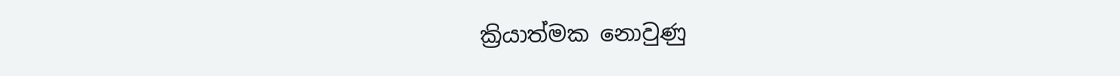ක්‍රියාත්මක නොවුණු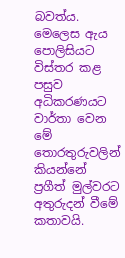බවත්ය. මෙලෙස ඇය පොලිසියට විස්තර කළ පසුව අධිකරණයට වාර්තා වෙන මේ තොරතුරුවලින් කියන්නේ ප්‍රගීත් මුල්වරට අතුරුදන් වීමේ කතාවයි.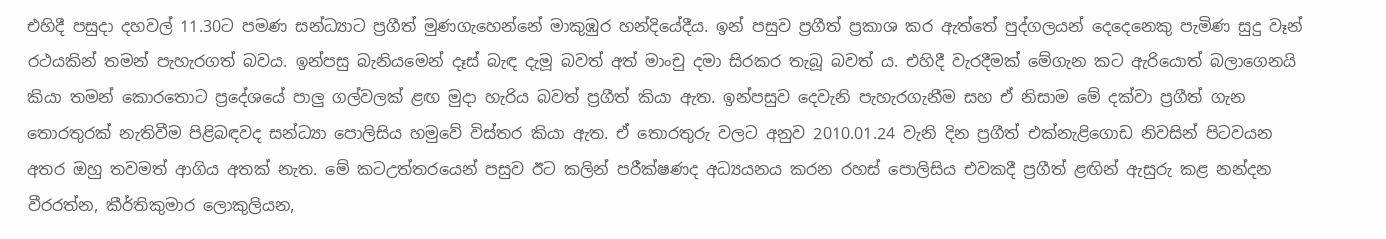එහිදී පසුදා දහවල් 11.30ට පමණ සන්ධ්‍යාට ප්‍රගීත් මුණගැහෙන්නේ මාකුඹුර හන්දියේදීය. ඉන් පසුව ප්‍රගීත් ප්‍රකාශ කර ඇත්තේ පුද්ගලයන් දෙදෙනෙකු පැමිණ සුදු වෑන් රථයකින් තමන් පැහැරගත් බවය. ඉන්පසු බැනියමෙන් දෑස් බැඳ දැමූ බවත් අත් මාංචු දමා සිරකර තැබූ බවත් ය. එහිදී වැරදීමක් මේගැන කට ඇරියොත් බලාගෙනයි කියා තමන් කොරතොට ප්‍රදේශයේ පාලු ගල්වලක් ළඟ මුදා හැරිය බවත් ප්‍රගීත් කියා ඇත. ඉන්පසුව දෙවැනි පැහැරගැනීම සහ ඒ නිසාම මේ දක්වා ප්‍රගීත් ගැන තොරතුරක් නැතිවීම පිළිබඳවද සන්ධ්‍යා පොලිසිය හමුවේ විස්තර කියා ඇත. ඒ තොරතුරු වලට අනුව 2010.01.24 වැනි දින ප්‍රගීත් එක්නැළිගොඩ නිවසින් පිටවයන අතර ඔහු තවමත් ආගිය අතක් නැත. මේ කටඋත්තරයෙන් පසුව ඊට කලින් පරීක්ෂණද අධ්‍යයනය කරන රහස් පොලිසිය එවකදී ප්‍රගීත් ළඟින් ඇසුරු කළ නන්දන වීරරත්න, කීර්තිකුමාර ලොකුලියන,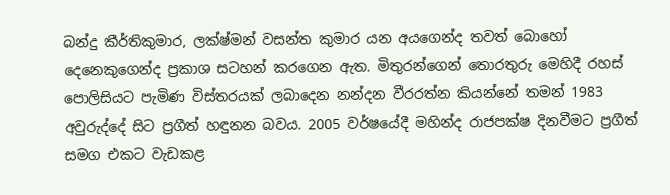බන්දු කීර්තිකුමාර, ලක්ෂ්මන් වසන්ත කුමාර යන අයගෙන්ද තවත් බොහෝ දෙනෙකුගෙන්ද ප්‍රකාශ සටහන් කරගෙන ඇත. මිතුරන්ගෙන් තොරතුරු මෙහිදී රහස් පොලිසියට පැමිණ විස්තරයක් ලබාදෙන නන්දන වීරරත්න කියන්නේ තමන් 1983 අවුරුද්දේ සිට ප්‍රගීත් හඳුනන බවය. 2005 වර්ෂයේදී මහින්ද රාජපක්ෂ දිනවීමට ප්‍රගීත් සමග එකට වැඩකළ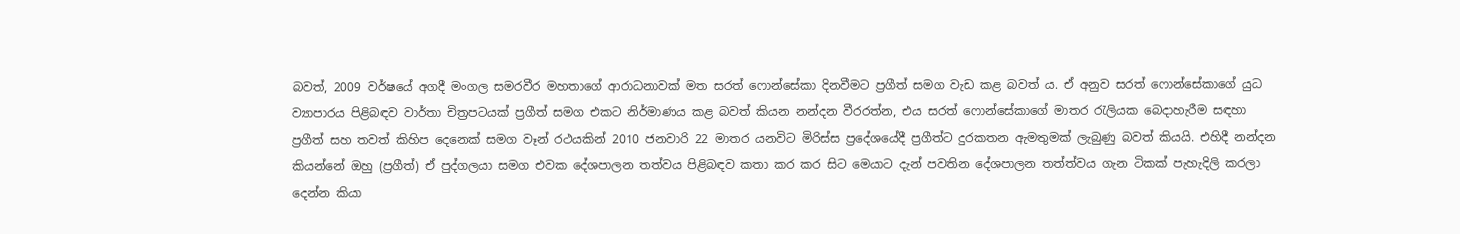බවත්, 2009 වර්ෂයේ අගදී මංගල සමරවීර මහතාගේ ආරාධනාවක් මත සරත් ෆොන්සේකා දිනවීමට ප්‍රගීත් සමග වැඩ කළ බවත් ය. ඒ අනුව සරත් ෆොන්සේකාගේ යුධ ව්‍යාපාරය පිළිබඳව වාර්තා චිත්‍රපටයක් ප්‍රගීත් සමග එකට නිර්මාණය කළ බවත් කියන නන්දන වීරරත්න, එය සරත් ෆොන්සේකාගේ මාතර රැලියක බෙදාහැරීම සඳහා ප්‍රගීත් සහ තවත් කිහිප දෙනෙක් සමග වෑන් රථයකින් 2010 ජනවාරි 22 මාතර යනවිට මිරිස්ස ප්‍රදේශයේදී ප්‍රගීත්ට දුරකතන ඇමතුමක් ලැබුණු බවත් කියයි. එහිදී නන්දන කියන්නේ ඔහු (ප්‍රගීත්) ඒ පුද්ගලයා සමග එවක දේශපාලන තත්වය පිළිබඳව කතා කර කර සිට මෙයාට දැන් පවතින දේශපාලන තත්ත්වය ගැන ටිකක් පැහැදිලි කරලා දෙන්න කියා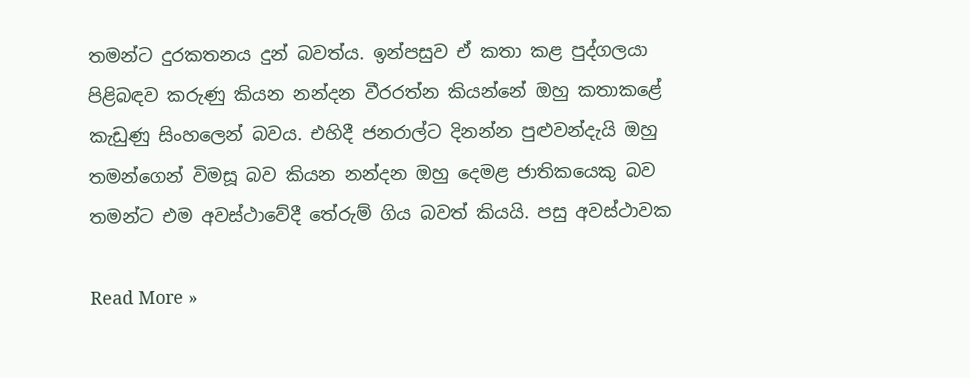තමන්ට දුරකතනය දුන් බවත්ය. ඉන්පසුව ඒ කතා කළ පුද්ගලයා පිළිබඳව කරුණු කියන නන්දන වීරරත්න කියන්නේ ඔහු කතාකළේ කැඩුණු සිංහලෙන් බවය. එහිදී ජනරාල්ට දිනන්න පුළුවන්දැයි ඔහු තමන්ගෙන් විමසූ බව කියන නන්දන ඔහු දෙමළ ජාතිකයෙකු බව තමන්ට එම අවස්ථාවේදී තේරුම් ගිය බවත් කියයි. පසු අවස්ථාවක

Read More »